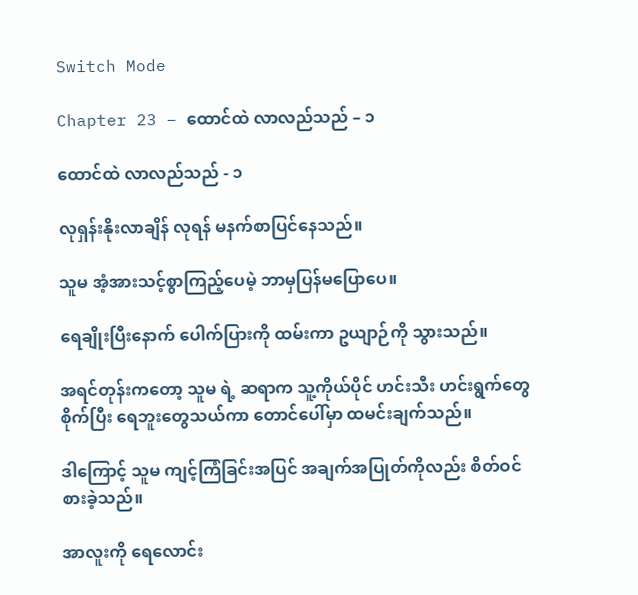Switch Mode

Chapter 23 – ထောင်ထဲ လာလည်သည် – ၁

ထောင်ထဲ လာလည်သည် - ၁

လုရှန်းနိုးလာချိန် လုရန် မနက်စာပြင်နေသည်။

သူမ အံ့အားသင့်စွာကြည့်ပေမဲ့ ဘာမှပြန်မပြောပေ။

ရေချိုးပြီးနောက် ပေါက်ပြားကို ထမ်းကာ ဥယျာဉ်ကို သွားသည်။

အရင်တုန်းကတော့ သူမ ရဲ့ ဆရာက သူ့ကိုယ်ပိုင် ဟင်းသီး ဟင်းရွက်တွေ စိုက်ပြီး ရေဘူးတွေသယ်ကာ တောင်ပေါ်မှာ ထမင်းချက်သည်။

ဒါကြောင့် သူမ ကျင့်ကြံခြင်းအပြင် အချက်အပြုတ်ကိုလည်း စိတ်ဝင်စားခဲ့သည်။

အာလူးကို ရေလောင်း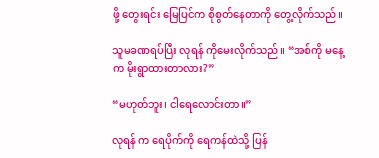ဖို့ တွေးရင်း မြေပြင်က စိုစွတ်နေတာကို တွေ့လိုက်သည်။

သူမခဏရပ်ပြီး လုရန် ကိုမေးလိုက်သည်။ “အစ်ကို မနေ့က မိုးရွာထားတာလား?”

“မဟုတ်ဘူး၊ ငါရေလောင်းတာ။”

လုရန် က ရေပိုက်ကို ရေကန်ထဲသို့ ပြန်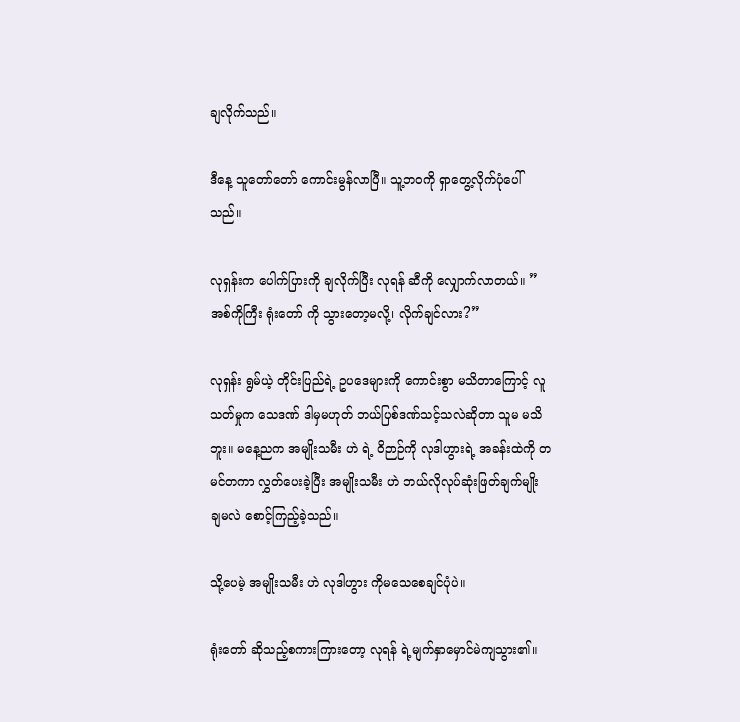ချလိုက်သည်။

ဒီနေ့ သူတော်တော် ကောင်းမွန်လာပြီ။ သူ့ဘဝကို ရှာတွေ့လိုက်ပုံပေါ်သည်။

လုရှန်းက ပေါက်ပြားကို ချလိုက်ပြီး လုရန် ဆီကို လျှောက်လာတယ်။ ”အစ်ကိုကြီး ရုံးတော် ကို သွားတော့မလို့၊ လိုက်ချင်လား?”

လုရှန်း ရွမ်ယဲ့ တိုင်းပြည်ရဲ့ ဥပဒေများကို ကောင်းစွာ မသိတာကြောင့် လူသတ်မှုက သေဒဏ် ဒါမှမဟုတ် ဘယ်ပြစ်ဒဏ်သင့်သလဲဆိုတာ သူမ မသိဘူး။ မနေ့ညက အမျိုးသမီး ဟဲ ရဲ့ ဝိဉာဉ်ကို လုဒါဟွားရဲ့ အခန်းထဲကို တမင်တကာ လွှတ်ပေးခဲ့ပြီး အမျိုးသမီး ဟဲ ဘယ်လိုလုပ်ဆုံးဖြတ်ချက်မျိုး ချမလဲ စောင့်ကြည့်ခဲ့သည်။

သို့ပေမဲ့ အမျိုးသမီး ဟဲ လုဒါဟွား ကိုမသေစေချင်ပုံပဲ။

ရုံးတော် ဆိုသည့်စကားကြားတော့ လုရန် ရဲ့မျက်နှာမှောင်မဲကျသွား၏။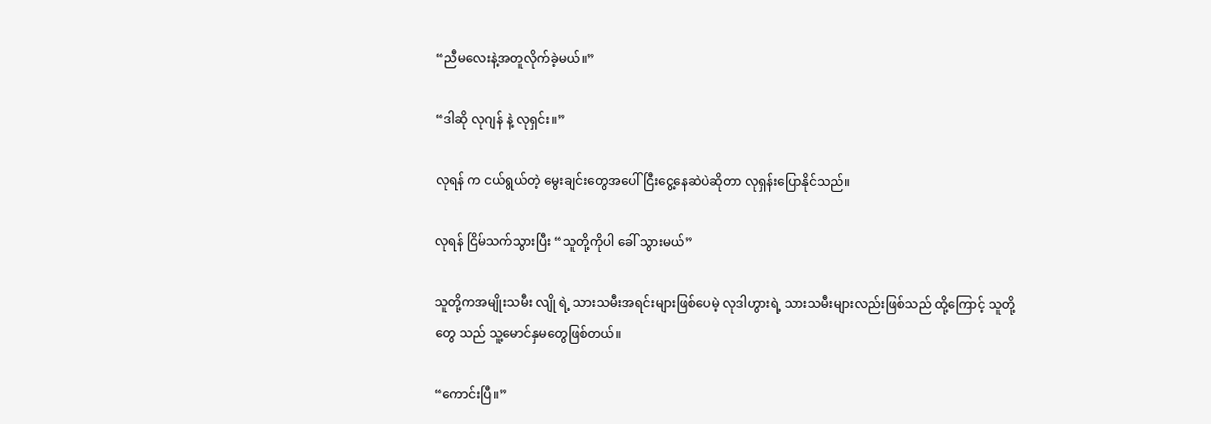“ညီမလေးနဲ့အတူလိုက်ခဲ့မယ်။”

“ဒါဆို လုဂျန် နဲ့ လုရှင်း။”

လုရန် က ငယ်ရွယ်တဲ့ မွေးချင်းတွေအပေါ် ငြီးငွေ့နေဆဲပဲဆိုတာ လုရှန်းပြောနိုင်သည်။

လုရန် ငြိမ်သက်သွားပြီး “သူတို့ကိုပါ ခေါ် သွားမယ်”

သူတို့ကအမျိုးသမီး လျို ရဲ့ သားသမီးအရင်းများဖြစ်ပေမဲ့ လုဒါဟွားရဲ့ သားသမီးများလည်းဖြစ်သည် ထို့ကြောင့် သူတို့တွေ သည် သူ့မောင်နှမတွေဖြစ်တယ်။

“ကောင်းပြီ။”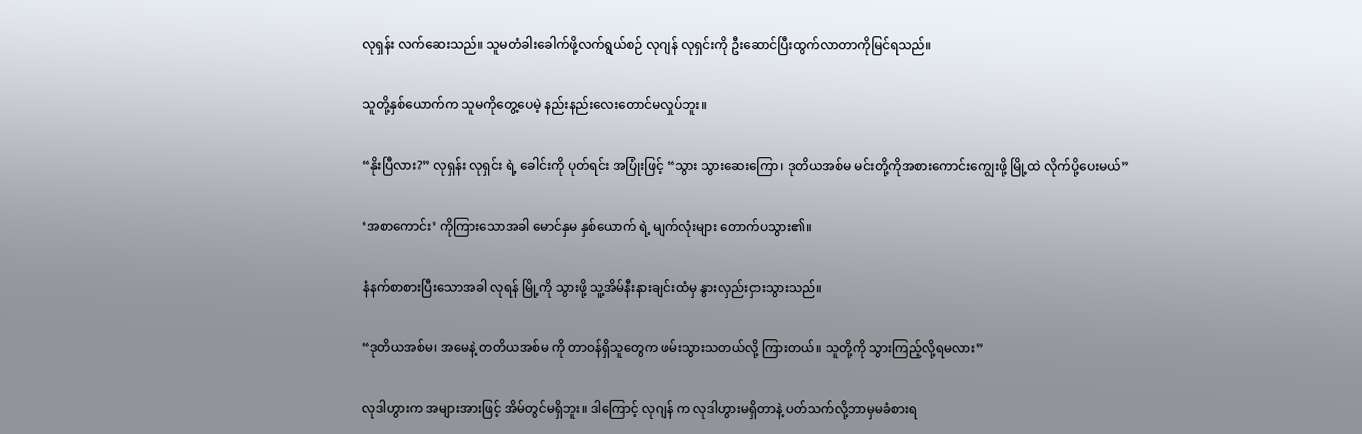လုရှန်း လက်ဆေးသည်။ သူမတံခါးခေါက်ဖို့လက်ရွယ်စဉ် လုဂျန် လုရှင်းကို ဦးဆောင်ပြီးထွက်လာတာကိုမြင်ရသည်။

သူတို့နှစ်ယောက်က သူမကိုတွေ့ပေမဲ့ နည်းနည်းလေးတောင်မလှုပ်ဘူး။

“နိုးပြီလား?” လုရှန်း လုရှင်း ရဲ့ ခေါင်းကို ပုတ်ရင်း အပြုံးဖြင့် “သွား သွားဆေးကြော၊ ဒုတိယအစ်မ မင်းတို့ကိုအစားကောင်းကျွေးဖို့ မြို့ထဲ လိုက်ပို့ပေးမယ်”

‘အစာကောင်း’ ကိုကြားသောအခါ မောင်နှမ နှစ်ယောက် ရဲ့ မျက်လုံးများ တောက်ပသွား၏။

နံနက်စာစားပြီးသောအခါ လုရန် မြို့ကို သွားဖို့ သူ့အိမ်နီးနားချင်းထံမှ နွားလှည်းငှားသွားသည်။

“ဒုတိယအစ်မ၊ အမေနဲ့ တတိယအစ်မ ကို တာဝန်ရှိသူတွေက ဖမ်းသွားသတယ်လို့ ကြားတယ်။ သူတို့ကို သွားကြည့်လို့ရမလား”

လုဒါဟွားက အများအားဖြင့် အိမ်တွင်မရှိဘူး။ ဒါကြောင့် လုဂျန် က လုဒါဟွားမရှိတာနဲ့ ပတ်သက်လို့ဘာမှမခံစားရ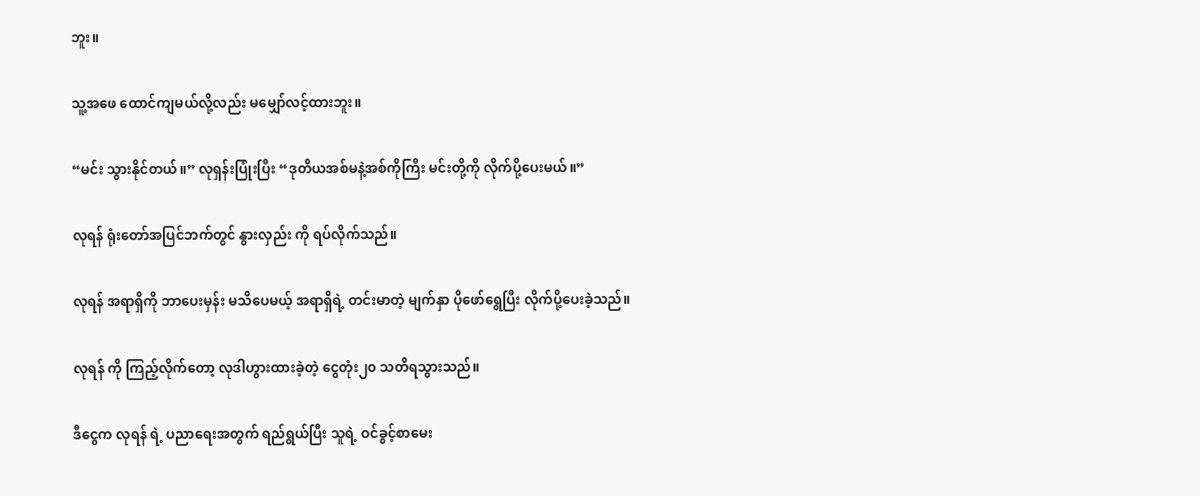ဘူး။

သူ့အဖေ ထောင်ကျမယ်လို့လည်း မမျှော်လင့်ထားဘူး။

“မင်း သွားနိုင်တယ်။” လုရှန်းပြုံးပြီး “ဒုတိယအစ်မနဲ့အစ်ကိုကြီး မင်းတို့ကို လိုက်ပို့ပေးမယ်။”

လုရန် ရုံးတော်အပြင်ဘက်တွင် နွားလှည်း ကို ရပ်လိုက်သည်။

လုရန် အရာရှိကို ဘာပေးမှန်း မသိပေမယ့် အရာရှိရဲ့ တင်းမာတဲ့ မျက်နှာ ပိုဖော်ရွေပြီး လိုက်ပို့ပေးခဲ့သည်။

လုရန် ကို ကြည့်လိုက်တော့ လုဒါဟွားထားခဲ့တဲ့ ငွေတုံး၂၀ သတိရသွားသည်။

ဒီငွေက လုရန် ရဲ့ ပညာရေးအတွက် ရည်ရွယ်ပြီး သူရဲ့ ဝင်ခွင့်စာမေး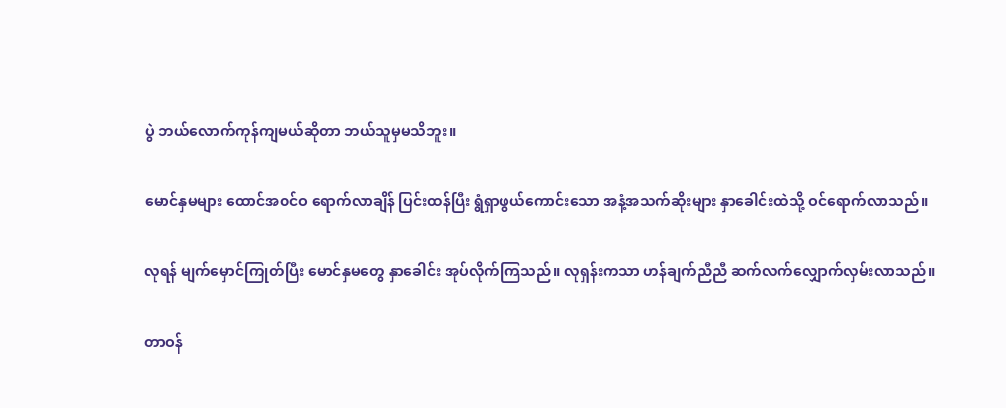ပွဲ ဘယ်လောက်ကုန်ကျမယ်ဆိုတာ ဘယ်သူမှမသိဘူး။

မောင်နှမများ ထောင်အ၀င်ဝ ရောက်လာချိန် ပြင်းထန်ပြီး ရွံရှာဖွယ်ကောင်းသော အနံ့အသက်ဆိုးများ နှာခေါင်းထဲသို့ ဝင်ရောက်လာသည်။

လုရန် မျက်မှောင်ကြုတ်ပြီး မောင်နှမတွေ နှာခေါင်း အုပ်လိုက်ကြသည်။ လုရှန်းကသာ ဟန်ချက်ညီညီ ဆက်လက်လျှောက်လှမ်းလာသည်။

တာဝန်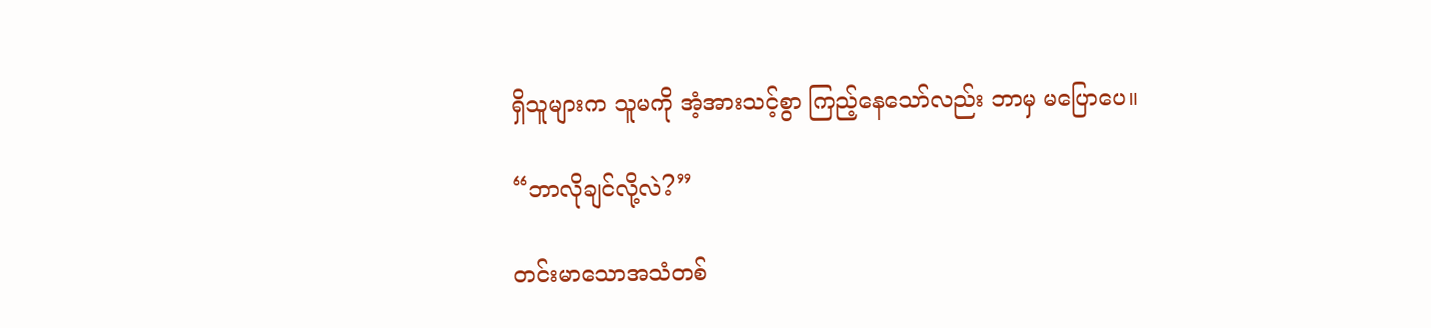ရှိသူများက သူမကို အံ့အားသင့်စွာ ကြည့်နေသော်လည်း ဘာမှ မပြောပေ။

“ဘာလိုချင်လို့လဲ?”

တင်းမာသောအသံတစ်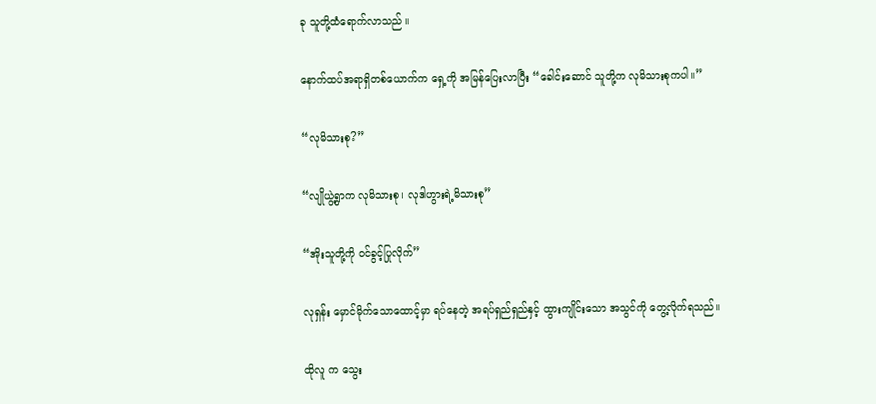ခု သူတို့ထံရောက်လာသည် ။

နောက်ထပ်အရာရှိတစ်ယောက်က ရှေ့ကို အမြန်ပြေးလာပြီး “ခေါင်းဆောင် သူတို့က လုမိသားစုကပါ။”

“လုမိသားစု?”

“လျိုယွဲ့ရွာက လုမိသားစု၊ လုဒါဟွားရဲ့မိသားစု”

“အိုးသူတို့ကို ဝင်ခွင့်ပြုလိုက်”

လုရှန်း မှောင်မိုက်သောထောင့်မှာ ရပ်နေတဲ့ အရပ်ရှည်ရှည်နှင့် ထွားကျိုင်းသော အသွင်ကို တွေ့လိုက်ရသည်။

ထိုလူ က သွေး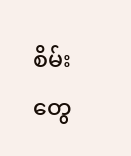စိမ်းတွေ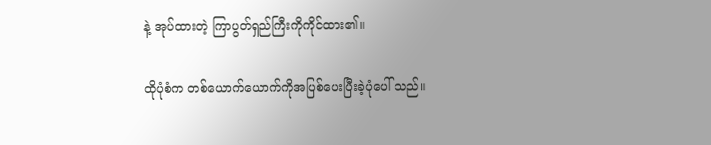နဲ့ အုပ်ထားတဲ့ ကြာပွတ်ရှည်ကြီးကိုကိုင်ထား၏။

ထိုပုံစံက တစ်ယောက်ယောက်ကိုအပြစ်ပေးပြီးခဲ့ပုံပေါ် သည်။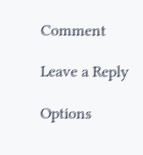Comment

Leave a Reply

Options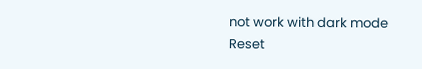not work with dark mode
Reset